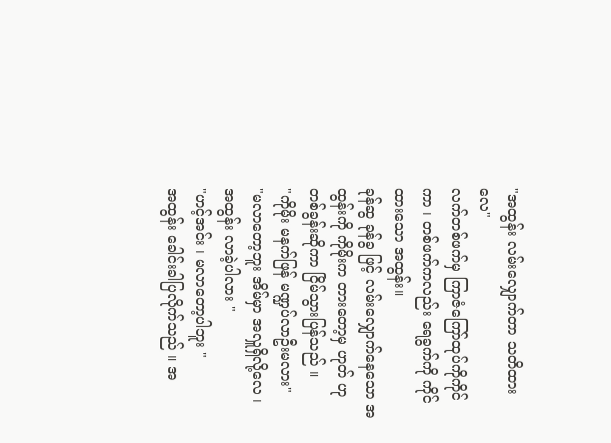"အထွန်း လမ်းလျှောက်တာ သတိထားလေ"
လက်တစ်ဖက်မှ ကြာဇံကြော်ထုပ်ကိုကိုင်ကာ ၊ တစ်ဖက်ကလည်း ရေခွက်ကို ကိုင်ထားသော အထွန်း။
ခုန်ဆွ ခုန်ခွ ဖြင့် လမ်းလျှောက်နေသော အထွန်းကို ကိုမိုးက တားတော့မှ ဟုတ် ဟု တစ်ခွန်းဆိုကာ ငြိမ်သွားပြန်သည် ။
"ကိုမိုး မနက်ဖြန် မဏ္ဍပ်လာဦးမလား"
"မလာတော့ဘူး အိမ်မှာ အလှူရှိလို့လေ ၊ အထွန်း လာခဲ့ပါလား "
"ဟင့်အင်း ၊ မလာတော့ပါဘူး "
အထွန်း ခေါင်းခါပြလိုက်သည် ။ အ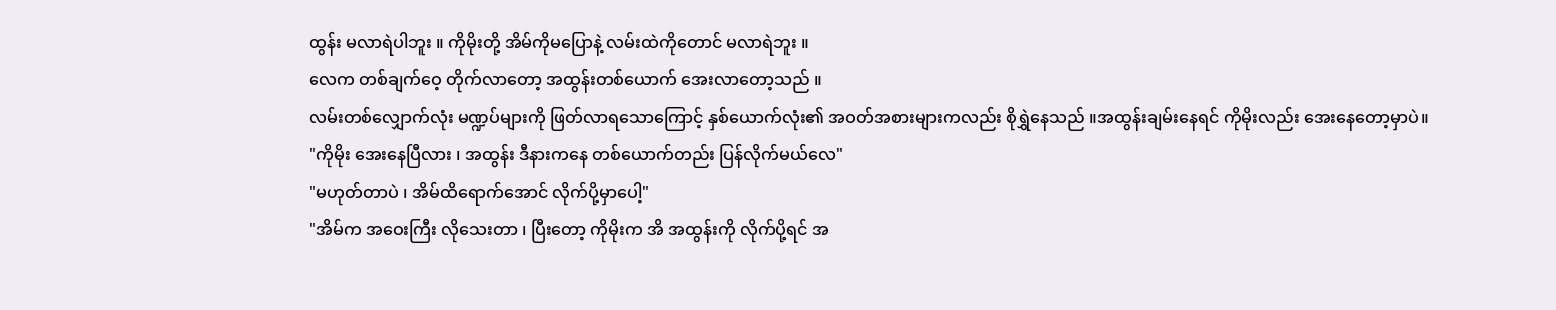ထွန်း မလာရဲပါဘူး ။ ကိုမိုးတို့ အိမ်ကိုမပြောနဲ့ လမ်းထဲကိုတောင် မလာရဲဘူး ။
လေက တစ်ချက်ဝေ့ တိုက်လာတော့ အထွန်းတစ်ယောက် အေးလာတော့သည် ။
လမ်းတစ်လျှောက်လုံး မဏ္ဍပ်များကို ဖြတ်လာရသောကြောင့် နှစ်ယောက်လုံး၏ အဝတ်အစားများကလည်း စိုရွှဲနေသည် ။အထွန်းချမ်းနေရင် ကိုမိုးလည်း အေးနေတော့မှာပဲ။
"ကိုမိုး အေးနေပြီလား ၊ အထွန်း ဒီနားကနေ တစ်ယောက်တည်း ပြန်လိုက်မယ်လေ"
"မဟုတ်တာပဲ ၊ အိမ်ထိရောက်အောင် လိုက်ပို့မှာပေါ့"
"အိမ်က အဝေးကြီး လိုသေးတာ ၊ ပြီးတော့ ကိုမိုးက အိ အထွန်းကို လိုက်ပို့ရင် အ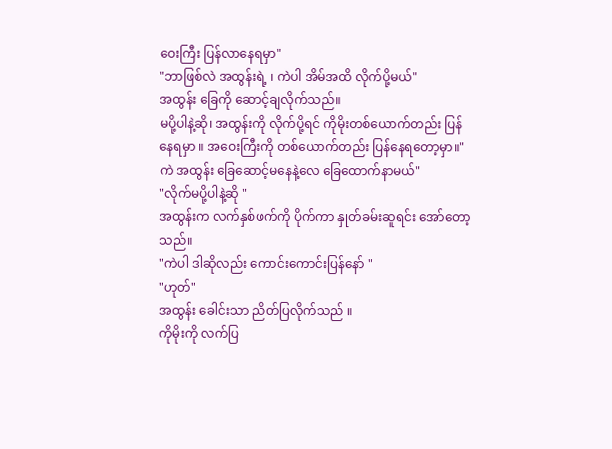ဝေးကြီး ပြန်လာနေရမှာ"
"ဘာဖြစ်လဲ အထွန်းရဲ့ ၊ ကဲပါ အိမ်အထိ လိုက်ပို့မယ်"
အထွန်း ခြေကို ဆောင့်ချလိုက်သည်။
မပို့ပါနဲ့ဆို၊ အထွန်းကို လိုက်ပို့ရင် ကိုမိုးတစ်ယောက်တည်း ပြန်နေရမှာ ။ အဝေးကြီးကို တစ်ယောက်တည်း ပြန်နေရတော့မှာ။"ကဲ အထွန်း ခြေဆောင့်မနေနဲ့လေ ခြေထောက်နာမယ်"
"လိုက်မပို့ပါနဲ့ဆို "
အထွန်းက လက်နှစ်ဖက်ကို ပိုက်ကာ နှုတ်ခမ်းဆူရင်း အော်တော့သည်။
"ကဲပါ ဒါဆိုလည်း ကောင်းကောင်းပြန်နော် "
"ဟုတ်"
အထွန်း ခေါင်းသာ ညိတ်ပြလိုက်သည် ။
ကိုမိုးကို လက်ပြ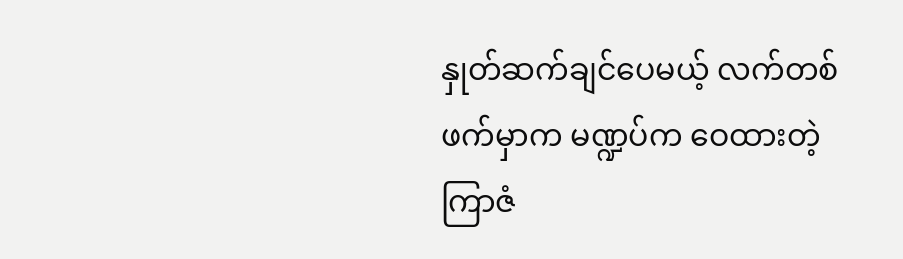နှုတ်ဆက်ချင်ပေမယ့် လက်တစ်ဖက်မှာက မဏ္ဍပ်က ဝေထားတဲ့ ကြာဇံ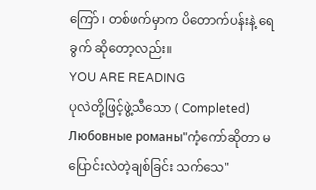ကြော် ၊ တစ်ဖက်မှာက ပိတောက်ပန်းနဲ့ ရေခွက် ဆိုတော့လည်း။
YOU ARE READING
ပုလဲတို့ဖြင့်ဖွဲ့သီသော ( Completed)
Любовные романы"ကံ့ကော်ဆိုတာ မပြောင်းလဲတဲ့ချစ်ခြင်း သက်သေ"